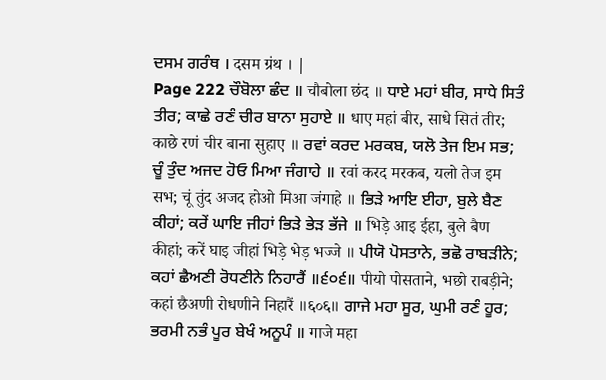ਦਸਮ ਗਰੰਥ । दसम ग्रंथ । |
Page 222 ਚੌਬੋਲਾ ਛੰਦ ॥ चौबोला छंद ॥ ਧਾਏ ਮਹਾਂ ਬੀਰ, ਸਾਧੇ ਸਿਤੰ ਤੀਰ; ਕਾਛੇ ਰਣੰ ਚੀਰ ਬਾਨਾ ਸੁਹਾਏ ॥ धाए महां बीर, साधे सितं तीर; काछे रणं चीर बाना सुहाए ॥ ਰਵਾਂ ਕਰਦ ਮਰਕਬ, ਯਲੋ ਤੇਜ ਇਮ ਸਭ; ਚੂੰ ਤੁੰਦ ਅਜਦ ਹੋਓ ਮਿਆ ਜੰਗਾਹੇ ॥ रवां करद मरकब, यलो तेज इम सभ; चूं तुंद अजद होओ मिआ जंगाहे ॥ ਭਿੜੇ ਆਇ ਈਹਾ, ਬੁਲੇ ਬੈਣ ਕੀਹਾਂ; ਕਰੇਂ ਘਾਇ ਜੀਹਾਂ ਭਿੜੇ ਭੇੜ ਭੱਜੇ ॥ भिड़े आइ ईहा, बुले बैण कीहां; करें घाइ जीहां भिड़े भेड़ भज्जे ॥ ਪੀਯੋ ਪੋਸਤਾਨੇ, ਭਛੋ ਰਾਬੜੀਨੇ; ਕਹਾਂ ਛੈਅਣੀ ਰੋਧਣੀਨੇ ਨਿਹਾਰੈਂ ॥੬੦੬॥ पीयो पोसताने, भछो राबड़ीने; कहां छैअणी रोधणीने निहारैं ॥६०६॥ ਗਾਜੇ ਮਹਾ ਸੂਰ, ਘੁਮੀ ਰਣੰ ਹੂਰ; ਭਰਮੀ ਨਭੰ ਪੂਰ ਬੇਖੰ ਅਨੂਪੰ ॥ गाजे महा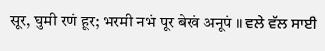सूर, घुमी रणं हूर; भरमी नभं पूर बेखं अनूपं ॥ ਵਲੇ ਵੱਲ ਸਾਈ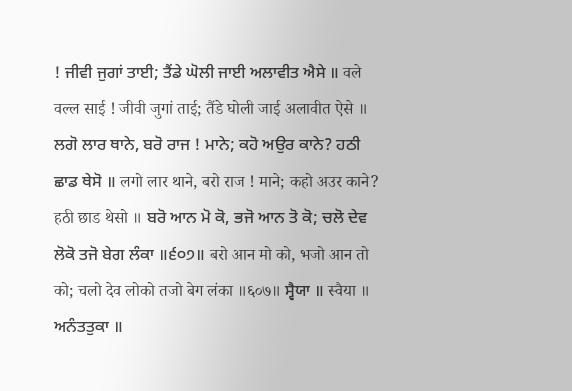! ਜੀਵੀ ਜੁਗਾਂ ਤਾਈ; ਤੈਂਡੇ ਘੋਲੀ ਜਾਈ ਅਲਾਵੀਤ ਐਸੇ ॥ वले वल्ल साई ! जीवी जुगां ताई; तैंडे घोली जाई अलावीत ऐसे ॥ ਲਗੋ ਲਾਰ ਥਾਨੇ, ਬਰੋ ਰਾਜ ! ਮਾਨੇ; ਕਹੋ ਅਉਰ ਕਾਨੇ? ਹਠੀ ਛਾਡ ਥੇਸੋ ॥ लगो लार थाने, बरो राज ! माने; कहो अउर काने? हठी छाड थेसो ॥ ਬਰੋ ਆਨ ਮੋ ਕੋ, ਭਜੋ ਆਨ ਤੋ ਕੋ; ਚਲੋ ਦੇਵ ਲੋਕੋ ਤਜੋ ਬੇਗ ਲੰਕਾ ॥੬੦੭॥ बरो आन मो को, भजो आन तो को; चलो देव लोको तजो बेग लंका ॥६०७॥ ਸ੍ਵੈਯਾ ॥ स्वैया ॥ ਅਨੰਤਤੁਕਾ ॥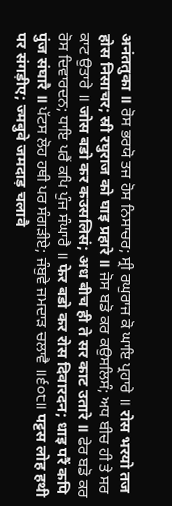अनंततुका ॥ ਰੋਸ ਭਰਯੋ ਤਜ ਹੋਸ ਨਿਸਾਚਰ; ਸ੍ਰੀ ਰਘੁਰਾਜ ਕੋ ਘਾਇ ਪ੍ਰਹਾਰੇ ॥ रोस भरयो तज होस निसाचर; स्री रघुराज को घाइ प्रहारे ॥ ਜੋਸ ਬਡੋ ਕਰ ਕਉਸਲਿਸੰ; ਅਧ ਬੀਚ ਹੀ ਤੇ ਸਰ ਕਾਟ ਉਤਾਰੇ ॥ जोस बडो कर कउसलिसं; अध बीच ही ते सर काट उतारे ॥ ਫੇਰ ਬਡੋ ਕਰ ਰੋਸ ਦਿਵਾਰਦਨ; ਧਾਇ ਪਰੈਂ ਕਪਿ ਪੁੰਜ ਸੰਘਾਰੈ ॥ फेर बडो कर रोस दिवारदन; धाइ परैं कपि पुंज संघारै ॥ ਪੱਟਸ ਲੋਹ ਹਥੀ ਪਰ ਸੰਗੜੀਏ; ਜੰਬੁਵੇ ਜਮਦਾੜ ਚਲਾਵੈ ॥੬੦੮॥ पट्टस लोह हथी पर संगड़ीए; ज्मबुवे जमदाड़ चलावै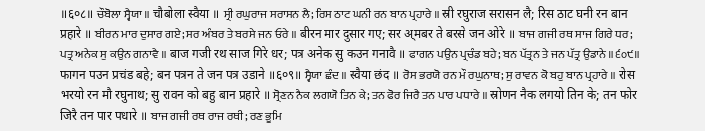॥६०८॥ ਚੌਬੋਲਾ ਸ੍ਵੈਯਾ ॥ चौबोला स्वैया ॥ ਸ੍ਰੀ ਰਘੁਰਾਜ ਸਰਾਸਨ ਲੈ; ਰਿਸ ਠਾਟ ਘਨੀ ਰਨ ਬਾਨ ਪ੍ਰਹਾਰੇ ॥ स्री रघुराज सरासन लै; रिस ठाट घनी रन बान प्रहारे ॥ ਬੀਰਨ ਮਾਰ ਦੁਸਾਰ ਗਏ; ਸਰ ਅੰਬਰ ਤੇ ਬਰਸੇ ਜਨ ਓਰੇ ॥ बीरन मार दुसार गए; सर अ्मबर ते बरसे जन ओरे ॥ ਬਾਜ ਗਜੀ ਰਥ ਸਾਜ ਗਿਰੇ ਧਰ; ਪਤ੍ਰ ਅਨੇਕ ਸੁ ਕਉਨ ਗਨਾਵੈ ॥ बाज गजी रथ साज गिरे धर; पत्र अनेक सु कउन गनावै ॥ ਫਾਗਨ ਪਉਨ ਪ੍ਰਚੰਡ ਬਹੇ; ਬਨ ਪੱਤ੍ਰਨ ਤੇ ਜਨ ਪੱਤ੍ਰ ਉਡਾਨੇ ॥੬੦੯॥ फागन पउन प्रचंड बहे; बन पत्रन ते जन पत्र उडाने ॥६०९॥ ਸ੍ਵੈਯਾ ਛੰਦ ॥ स्वैया छंद ॥ ਰੋਸ ਭਰਯੋ ਰਨ ਮੌ ਰਘੁਨਾਥ; ਸੁ ਰਾਵਨ ਕੋ ਬਹੁ ਬਾਨ ਪ੍ਰਹਾਰੇ ॥ रोस भरयो रन मौ रघुनाथ; सु रावन को बहु बान प्रहारे ॥ ਸ੍ਰੋਣਨ ਨੈਕ ਲਗਯੋ ਤਿਨ ਕੇ; ਤਨ ਫੋਰ ਜਿਰੈ ਤਨ ਪਾਰ ਪਧਾਰੇ ॥ स्रोणन नैक लगयो तिन के; तन फोर जिरै तन पार पधारे ॥ ਬਾਜ ਗਜੀ ਰਥ ਰਾਜ ਰਥੀ; ਰਣ ਭੂਮਿ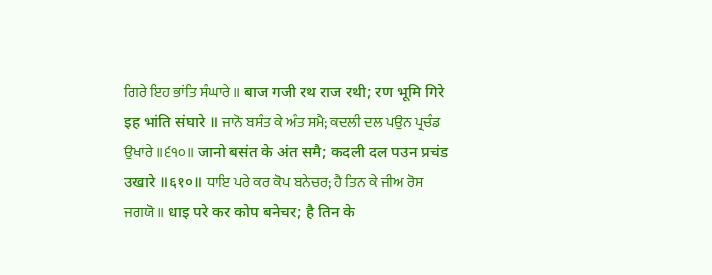ਗਿਰੇ ਇਹ ਭਾਂਤਿ ਸੰਘਾਰੇ ॥ बाज गजी रथ राज रथी; रण भूमि गिरे इह भांति संघारे ॥ ਜਾਨੋ ਬਸੰਤ ਕੇ ਅੰਤ ਸਮੈ; ਕਦਲੀ ਦਲ ਪਉਨ ਪ੍ਰਚੰਡ ਉਖਾਰੇ ॥੬੧੦॥ जानो बसंत के अंत समै; कदली दल पउन प्रचंड उखारे ॥६१०॥ ਧਾਇ ਪਰੇ ਕਰ ਕੋਪ ਬਨੇਚਰ; ਹੈ ਤਿਨ ਕੇ ਜੀਅ ਰੋਸ ਜਗਯੋ ॥ धाइ परे कर कोप बनेचर; है तिन के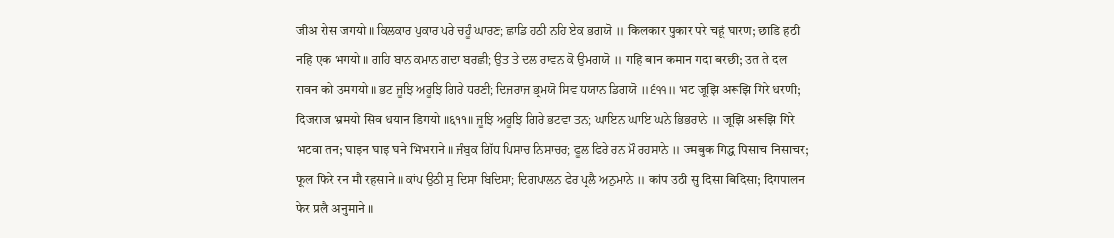जीअ रोस जगयो ॥ ਕਿਲਕਾਰ ਪੁਕਾਰ ਪਰੇ ਚਹੂੰ ਘਾਰਣ; ਛਾਡਿ ਹਠੀ ਨਹਿ ਏਕ ਭਗਯੋ ॥ किलकार पुकार परे चहूं घारण; छाडि हठी नहि एक भगयो ॥ ਗਹਿ ਬਾਨ ਕਮਾਨ ਗਦਾ ਬਰਛੀ; ਉਤ ਤੇ ਦਲ ਰਾਵਨ ਕੋ ਉਮਗਯੋ ॥ गहि बान कमान गदा बरछी; उत ते दल रावन को उमगयो ॥ ਭਟ ਜੂਝਿ ਅਰੂਝਿ ਗਿਰੇ ਧਰਣੀ; ਦਿਜਰਾਜ ਭ੍ਰਮਯੋ ਸਿਵ ਧਯਾਨ ਡਿਗਯੋ ॥੬੧੧॥ भट जूझि अरूझि गिरे धरणी; दिजराज भ्रमयो सिव धयान डिगयो ॥६११॥ ਜੂਝਿ ਅਰੂਝਿ ਗਿਰੇ ਭਟਵਾ ਤਨ; ਘਾਇਨ ਘਾਇ ਘਨੇ ਭਿਭਰਾਨੇ ॥ जूझि अरूझि गिरे भटवा तन; घाइन घाइ घने भिभराने ॥ ਜੰਬੁਕ ਗਿੱਧ ਪਿਸਾਚ ਨਿਸਾਚਰ; ਫੂਲ ਫਿਰੇ ਰਨ ਮੌ ਰਹਸਾਨੇ ॥ ज्मबुक गिद्ध पिसाच निसाचर; फूल फिरे रन मौ रहसाने ॥ ਕਾਂਪ ਉਠੀ ਸੁ ਦਿਸਾ ਬਿਦਿਸਾ; ਦਿਗਪਾਲਨ ਫੇਰ ਪ੍ਰਲੈ ਅਨੁਮਾਨੇ ॥ कांप उठी सु दिसा बिदिसा; दिगपालन फेर प्रलै अनुमाने ॥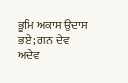ਭੂਮਿ ਅਕਾਸ ਉਦਾਸ ਭਏ; ਗਨ ਦੇਵ ਅਦੇਵ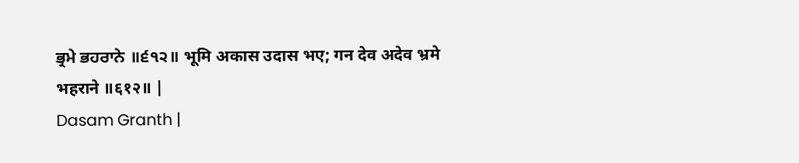ਭ੍ਰਮੇ ਭਹਰਾਨੇ ॥੬੧੨॥ भूमि अकास उदास भए; गन देव अदेव भ्रमे भहराने ॥६१२॥ |
Dasam Granth |